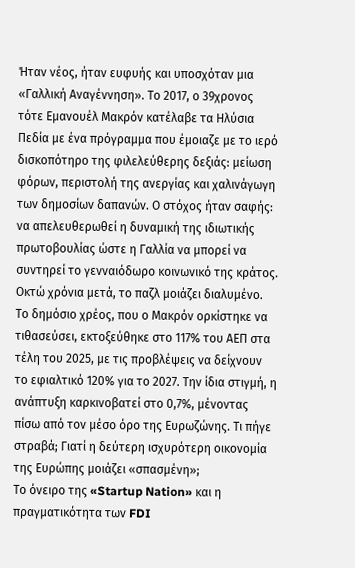Ήταν νέος, ήταν ευφυής και υποσχόταν μια «Γαλλική Αναγέννηση». Το 2017, ο 39χρονος τότε Εμανουέλ Μακρόν κατέλαβε τα Ηλύσια Πεδία με ένα πρόγραμμα που έμοιαζε με το ιερό δισκοπότηρο της φιλελεύθερης δεξιάς: μείωση φόρων, περιστολή της ανεργίας και χαλινάγωγη των δημοσίων δαπανών. Ο στόχος ήταν σαφής: να απελευθερωθεί η δυναμική της ιδιωτικής πρωτοβουλίας ώστε η Γαλλία να μπορεί να συντηρεί το γενναιόδωρο κοινωνικό της κράτος.
Οκτώ χρόνια μετά, το παζλ μοιάζει διαλυμένο. Το δημόσιο χρέος, που ο Μακρόν ορκίστηκε να τιθασεύσει, εκτοξεύθηκε στο 117% του ΑΕΠ στα τέλη του 2025, με τις προβλέψεις να δείχνουν το εφιαλτικό 120% για το 2027. Την ίδια στιγμή, η ανάπτυξη καρκινοβατεί στο 0,7%, μένοντας πίσω από τον μέσο όρο της Ευρωζώνης. Τι πήγε στραβά; Γιατί η δεύτερη ισχυρότερη οικονομία της Ευρώπης μοιάζει «σπασμένη»;
Το όνειρο της «Startup Nation» και η πραγματικότητα των FDI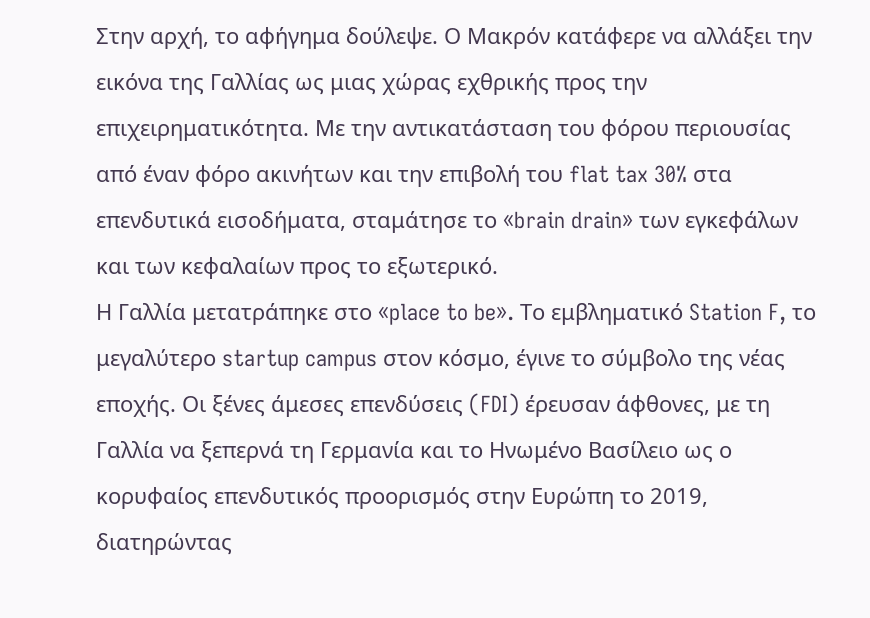Στην αρχή, το αφήγημα δούλεψε. Ο Μακρόν κατάφερε να αλλάξει την εικόνα της Γαλλίας ως μιας χώρας εχθρικής προς την επιχειρηματικότητα. Με την αντικατάσταση του φόρου περιουσίας από έναν φόρο ακινήτων και την επιβολή του flat tax 30% στα επενδυτικά εισοδήματα, σταμάτησε το «brain drain» των εγκεφάλων και των κεφαλαίων προς το εξωτερικό.
Η Γαλλία μετατράπηκε στο «place to be». Το εμβληματικό Station F, το μεγαλύτερο startup campus στον κόσμο, έγινε το σύμβολο της νέας εποχής. Οι ξένες άμεσες επενδύσεις (FDI) έρευσαν άφθονες, με τη Γαλλία να ξεπερνά τη Γερμανία και το Ηνωμένο Βασίλειο ως ο κορυφαίος επενδυτικός προορισμός στην Ευρώπη το 2019, διατηρώντας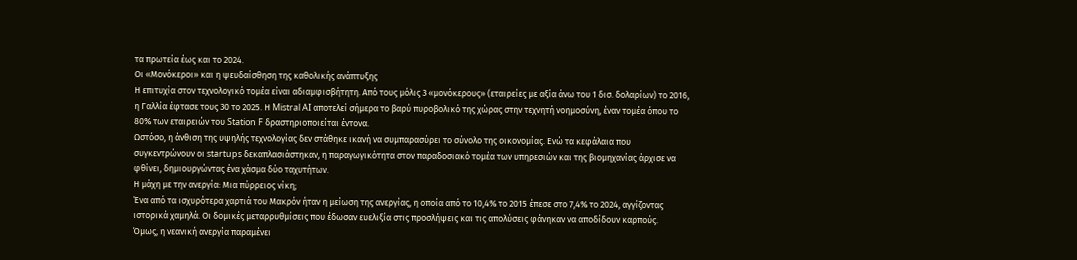τα πρωτεία έως και το 2024.
Οι «Μονόκεροι» και η ψευδαίσθηση της καθολικής ανάπτυξης
Η επιτυχία στον τεχνολογικό τομέα είναι αδιαμφισβήτητη. Από τους μόλις 3 «μονόκερους» (εταιρείες με αξία άνω του 1 δισ. δολαρίων) το 2016, η Γαλλία έφτασε τους 30 το 2025. Η Mistral AI αποτελεί σήμερα το βαρύ πυροβολικό της χώρας στην τεχνητή νοημοσύνη, έναν τομέα όπου το 80% των εταιρειών του Station F δραστηριοποιείται έντονα.
Ωστόσο, η άνθιση της υψηλής τεχνολογίας δεν στάθηκε ικανή να συμπαρασύρει το σύνολο της οικονομίας. Ενώ τα κεφάλαια που συγκεντρώνουν οι startups δεκαπλασιάστηκαν, η παραγωγικότητα στον παραδοσιακό τομέα των υπηρεσιών και της βιομηχανίας άρχισε να φθίνει, δημιουργώντας ένα χάσμα δύο ταχυτήτων.
Η μάχη με την ανεργία: Μια πύρρειος νίκη;
Ένα από τα ισχυρότερα χαρτιά του Μακρόν ήταν η μείωση της ανεργίας, η οποία από το 10,4% το 2015 έπεσε στο 7,4% το 2024, αγγίζοντας ιστορικά χαμηλά. Οι δομικές μεταρρυθμίσεις που έδωσαν ευελιξία στις προσλήψεις και τις απολύσεις φάνηκαν να αποδίδουν καρπούς.
Όμως, η νεανική ανεργία παραμένει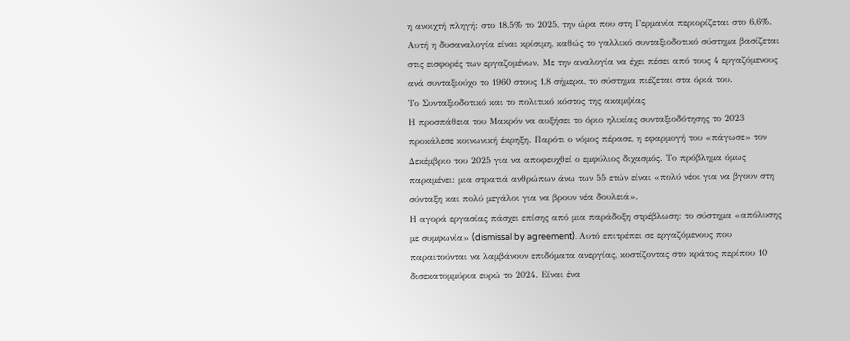η ανοιχτή πληγή: στο 18,5% το 2025, την ώρα που στη Γερμανία περιορίζεται στο 6,6%. Αυτή η δυσαναλογία είναι κρίσιμη, καθώς το γαλλικό συνταξιοδοτικό σύστημα βασίζεται στις εισφορές των εργαζομένων. Με την αναλογία να έχει πέσει από τους 4 εργαζόμενους ανά συνταξιούχο το 1960 στους 1,8 σήμερα, το σύστημα πιέζεται στα όριά του.
Το Συνταξιοδοτικό και το πολιτικό κόστος της ακαμψίας
Η προσπάθεια του Μακρόν να αυξήσει το όριο ηλικίας συνταξιοδότησης το 2023 προκάλεσε κοινωνική έκρηξη. Παρότι ο νόμος πέρασε, η εφαρμογή του «πάγωσε» τον Δεκέμβριο του 2025 για να αποφευχθεί ο εμφύλιος διχασμός. Το πρόβλημα όμως παραμένει: μια στρατιά ανθρώπων άνω των 55 ετών είναι «πολύ νέοι για να βγουν στη σύνταξη και πολύ μεγάλοι για να βρουν νέα δουλειά».
Η αγορά εργασίας πάσχει επίσης από μια παράδοξη στρέβλωση: το σύστημα «απόλυσης με συμφωνία» (dismissal by agreement). Αυτό επιτρέπει σε εργαζόμενους που παραιτούνται να λαμβάνουν επιδόματα ανεργίας, κοστίζοντας στο κράτος περίπου 10 δισεκατομμύρια ευρώ το 2024. Είναι ένα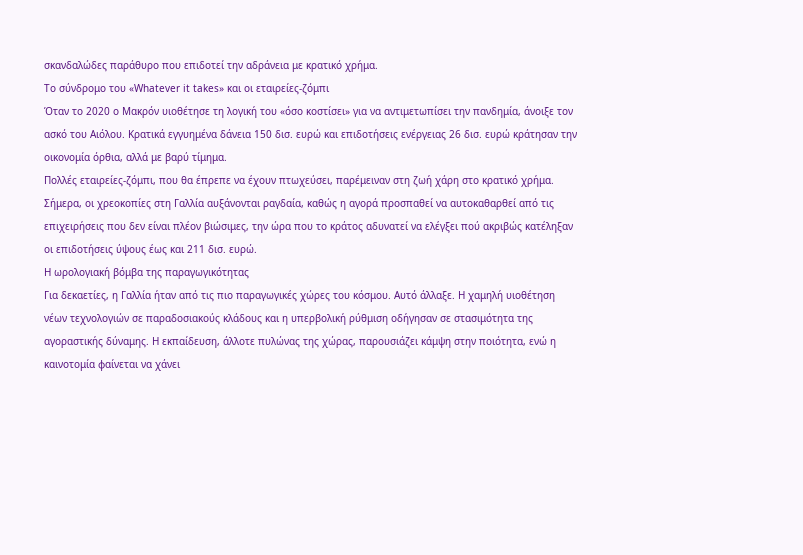σκανδαλώδες παράθυρο που επιδοτεί την αδράνεια με κρατικό χρήμα.
Το σύνδρομο του «Whatever it takes» και οι εταιρείες-ζόμπι
Όταν το 2020 ο Μακρόν υιοθέτησε τη λογική του «όσο κοστίσει» για να αντιμετωπίσει την πανδημία, άνοιξε τον ασκό του Αιόλου. Κρατικά εγγυημένα δάνεια 150 δισ. ευρώ και επιδοτήσεις ενέργειας 26 δισ. ευρώ κράτησαν την οικονομία όρθια, αλλά με βαρύ τίμημα.
Πολλές εταιρείες-ζόμπι, που θα έπρεπε να έχουν πτωχεύσει, παρέμειναν στη ζωή χάρη στο κρατικό χρήμα. Σήμερα, οι χρεοκοπίες στη Γαλλία αυξάνονται ραγδαία, καθώς η αγορά προσπαθεί να αυτοκαθαρθεί από τις επιχειρήσεις που δεν είναι πλέον βιώσιμες, την ώρα που το κράτος αδυνατεί να ελέγξει πού ακριβώς κατέληξαν οι επιδοτήσεις ύψους έως και 211 δισ. ευρώ.
Η ωρολογιακή βόμβα της παραγωγικότητας
Για δεκαετίες, η Γαλλία ήταν από τις πιο παραγωγικές χώρες του κόσμου. Αυτό άλλαξε. Η χαμηλή υιοθέτηση νέων τεχνολογιών σε παραδοσιακούς κλάδους και η υπερβολική ρύθμιση οδήγησαν σε στασιμότητα της αγοραστικής δύναμης. Η εκπαίδευση, άλλοτε πυλώνας της χώρας, παρουσιάζει κάμψη στην ποιότητα, ενώ η καινοτομία φαίνεται να χάνει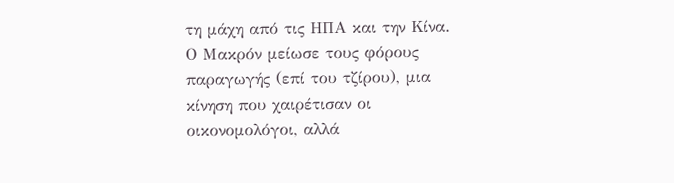τη μάχη από τις ΗΠΑ και την Κίνα.
Ο Μακρόν μείωσε τους φόρους παραγωγής (επί του τζίρου), μια κίνηση που χαιρέτισαν οι οικονομολόγοι, αλλά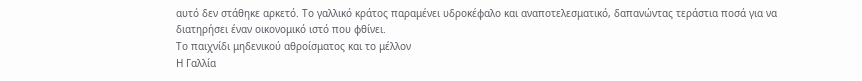αυτό δεν στάθηκε αρκετό. Το γαλλικό κράτος παραμένει υδροκέφαλο και αναποτελεσματικό, δαπανώντας τεράστια ποσά για να διατηρήσει έναν οικονομικό ιστό που φθίνει.
Το παιχνίδι μηδενικού αθροίσματος και το μέλλον
Η Γαλλία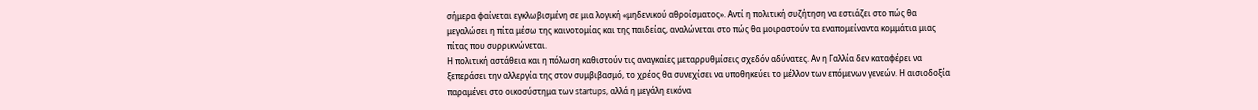σήμερα φαίνεται εγκλωβισμένη σε μια λογική «μηδενικού αθροίσματος». Αντί η πολιτική συζήτηση να εστιάζει στο πώς θα μεγαλώσει η πίτα μέσω της καινοτομίας και της παιδείας, αναλώνεται στο πώς θα μοιραστούν τα εναπομείναντα κομμάτια μιας πίτας που συρρικνώνεται.
Η πολιτική αστάθεια και η πόλωση καθιστούν τις αναγκαίες μεταρρυθμίσεις σχεδόν αδύνατες. Αν η Γαλλία δεν καταφέρει να ξεπεράσει την αλλεργία της στον συμβιβασμό, το χρέος θα συνεχίσει να υποθηκεύει το μέλλον των επόμενων γενεών. Η αισιοδοξία παραμένει στο οικοσύστημα των startups, αλλά η μεγάλη εικόνα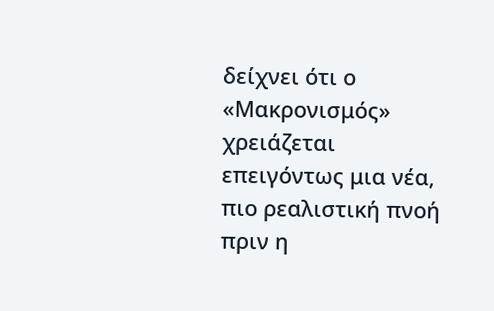δείχνει ότι ο «Μακρονισμός» χρειάζεται επειγόντως μια νέα, πιο ρεαλιστική πνοή πριν η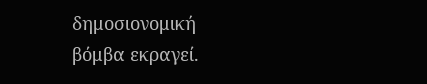δημοσιονομική βόμβα εκραγεί.